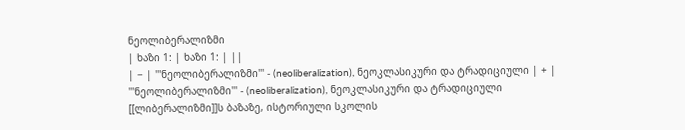ნეოლიბერალიზმი
| ხაზი 1: | ხაზი 1: | ||
| − | '''ნეოლიბერალიზმი''' - (neoliberalization), ნეოკლასიკური და ტრადიციული | + | '''ნეოლიბერალიზმი''' - (neoliberalization), ნეოკლასიკური და ტრადიციული [[ლიბერალიზმი]]ს ბაზაზე, ისტორიული სკოლის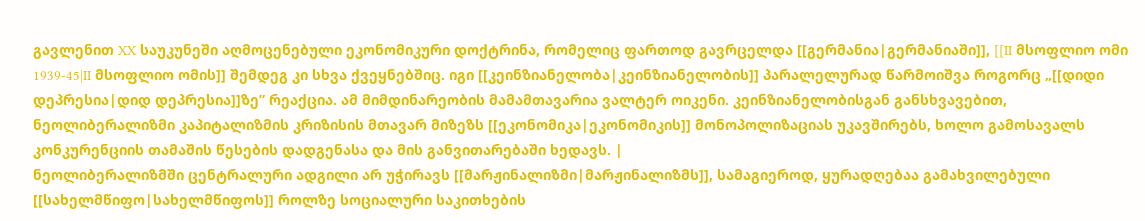გავლენით XX საუკუნეში აღმოცენებული ეკონომიკური დოქტრინა, რომელიც ფართოდ გავრცელდა [[გერმანია|გერმანიაში]], [[II მსოფლიო ომი 1939-45|II მსოფლიო ომის]] შემდეგ კი სხვა ქვეყნებშიც. იგი [[კეინზიანელობა|კეინზიანელობის]] პარალელურად წარმოიშვა როგორც „[[დიდი დეპრესია|დიდ დეპრესია]]ზე” რეაქცია. ამ მიმდინარეობის მამამთავარია ვალტერ ოიკენი. კეინზიანელობისგან განსხვავებით, ნეოლიბერალიზმი კაპიტალიზმის კრიზისის მთავარ მიზეზს [[ეკონომიკა|ეკონომიკის]] მონოპოლიზაციას უკავშირებს, ხოლო გამოსავალს კონკურენციის თამაშის წესების დადგენასა და მის განვითარებაში ხედავს. |
ნეოლიბერალიზმში ცენტრალური ადგილი არ უჭირავს [[მარჟინალიზმი|მარჟინალიზმს]], სამაგიეროდ, ყურადღებაა გამახვილებული [[სახელმწიფო|სახელმწიფოს]] როლზე სოციალური საკითხების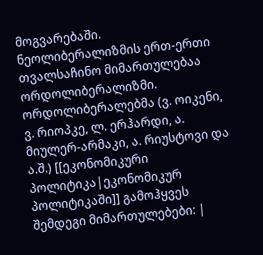მოგვარებაში. ნეოლიბერალიზმის ერთ-ერთი თვალსაჩინო მიმართულებაა ორდოლიბერალიზმი. ორდოლიბერალებმა (ვ. ოიკენი, ვ. რიოპკე, ლ. ერჰარდი, ა. მიულერ-არმაკი, ა. რიუსტოვი და ა.შ.) [[ეკონომიკური პოლიტიკა|ეკონომიკურ პოლიტიკაში]] გამოჰყვეს შემდეგი მიმართულებები: |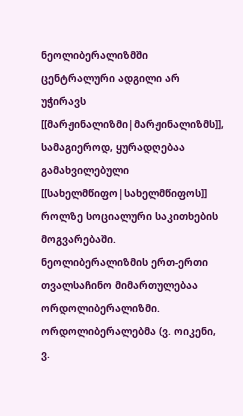ნეოლიბერალიზმში ცენტრალური ადგილი არ უჭირავს [[მარჟინალიზმი|მარჟინალიზმს]], სამაგიეროდ, ყურადღებაა გამახვილებული [[სახელმწიფო|სახელმწიფოს]] როლზე სოციალური საკითხების მოგვარებაში. ნეოლიბერალიზმის ერთ-ერთი თვალსაჩინო მიმართულებაა ორდოლიბერალიზმი. ორდოლიბერალებმა (ვ. ოიკენი, ვ.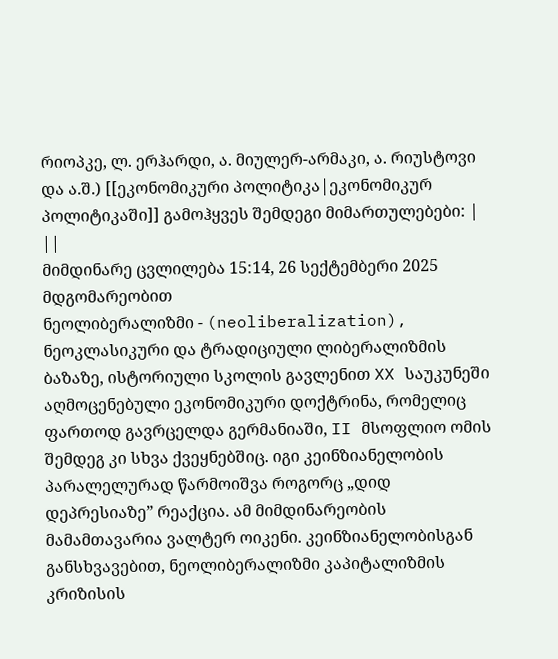რიოპკე, ლ. ერჰარდი, ა. მიულერ-არმაკი, ა. რიუსტოვი და ა.შ.) [[ეკონომიკური პოლიტიკა|ეკონომიკურ პოლიტიკაში]] გამოჰყვეს შემდეგი მიმართულებები: | ||
მიმდინარე ცვლილება 15:14, 26 სექტემბერი 2025 მდგომარეობით
ნეოლიბერალიზმი - (neoliberalization), ნეოკლასიკური და ტრადიციული ლიბერალიზმის ბაზაზე, ისტორიული სკოლის გავლენით XX საუკუნეში აღმოცენებული ეკონომიკური დოქტრინა, რომელიც ფართოდ გავრცელდა გერმანიაში, II მსოფლიო ომის შემდეგ კი სხვა ქვეყნებშიც. იგი კეინზიანელობის პარალელურად წარმოიშვა როგორც „დიდ დეპრესიაზე” რეაქცია. ამ მიმდინარეობის მამამთავარია ვალტერ ოიკენი. კეინზიანელობისგან განსხვავებით, ნეოლიბერალიზმი კაპიტალიზმის კრიზისის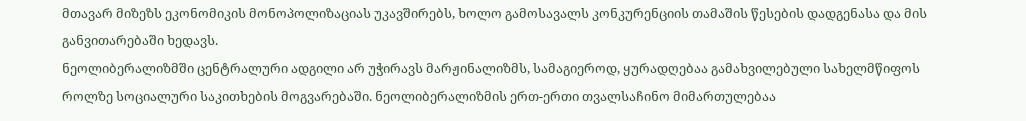მთავარ მიზეზს ეკონომიკის მონოპოლიზაციას უკავშირებს, ხოლო გამოსავალს კონკურენციის თამაშის წესების დადგენასა და მის განვითარებაში ხედავს.
ნეოლიბერალიზმში ცენტრალური ადგილი არ უჭირავს მარჟინალიზმს, სამაგიეროდ, ყურადღებაა გამახვილებული სახელმწიფოს როლზე სოციალური საკითხების მოგვარებაში. ნეოლიბერალიზმის ერთ-ერთი თვალსაჩინო მიმართულებაა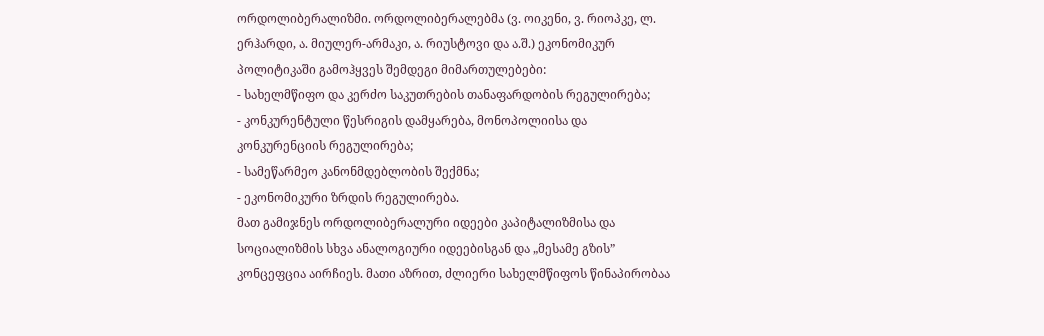ორდოლიბერალიზმი. ორდოლიბერალებმა (ვ. ოიკენი, ვ. რიოპკე, ლ. ერჰარდი, ა. მიულერ-არმაკი, ა. რიუსტოვი და ა.შ.) ეკონომიკურ პოლიტიკაში გამოჰყვეს შემდეგი მიმართულებები:
- სახელმწიფო და კერძო საკუთრების თანაფარდობის რეგულირება;
- კონკურენტული წესრიგის დამყარება, მონოპოლიისა და კონკურენციის რეგულირება;
- სამეწარმეო კანონმდებლობის შექმნა;
- ეკონომიკური ზრდის რეგულირება.
მათ გამიჯნეს ორდოლიბერალური იდეები კაპიტალიზმისა და სოციალიზმის სხვა ანალოგიური იდეებისგან და „მესამე გზის” კონცეფცია აირჩიეს. მათი აზრით, ძლიერი სახელმწიფოს წინაპირობაა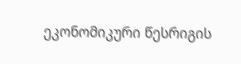ეკონომიკური წესრიგის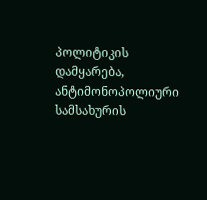პოლიტიკის დამყარება, ანტიმონოპოლიური სამსახურის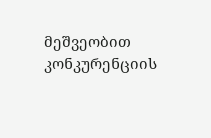მეშვეობით კონკურენციის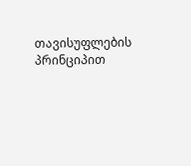თავისუფლების პრინციპით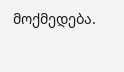მოქმედება.